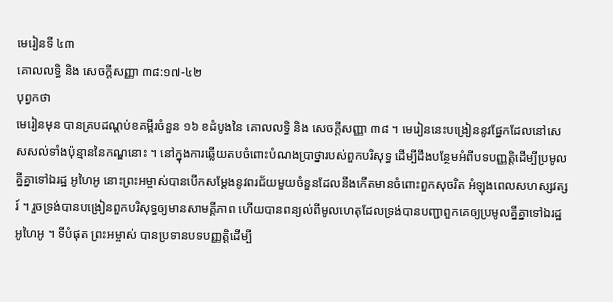មេរៀនទី ៤៣
គោលលទ្ធិ និង សេចក្ដីសញ្ញា ៣៨:១៧-៤២
បុព្វកថា
មេរៀនមុន បានគ្របដណ្ដប់ខគម្ពីរចំនួន ១៦ ខដំបូងនៃ គោលលទ្ធិ និង សេចក្ដីសញ្ញា ៣៨ ។ មេរៀននេះបង្រៀននូវផ្នែកដែលនៅសេសសល់ទាំងប៉ុន្មាននៃកណ្ឌនោះ ។ នៅក្នុងការឆ្លើយតបចំពោះបំណងប្រាថ្នារបស់ពួកបរិសុទ្ធ ដើម្បីដឹងបន្ថែមអំពីបទបញ្ញត្តិដើម្បីប្រមូលគ្នីគ្នាទៅឯរដ្ឋ អូហៃអូ នោះព្រះអម្ចាស់បានបើកសម្ដែងនូវពរជ័យមួយចំនួនដែលនឹងកើតមានចំពោះពួកសុចរិត អំឡុងពេលសហស្សវត្សរ៍ ។ រួចទ្រង់បានបង្រៀនពួកបរិសុទ្ធឲ្យមានសាមគ្គីភាព ហើយបានពន្យល់ពីមូលហេតុដែលទ្រង់បានបញ្ជាពួកគេឲ្យប្រមូលគ្នីគ្នាទៅឯរដ្ឋ អូហៃអូ ។ ទីបំផុត ព្រះអម្ចាស់ បានប្រទានបទបញ្ញត្តិដើម្បី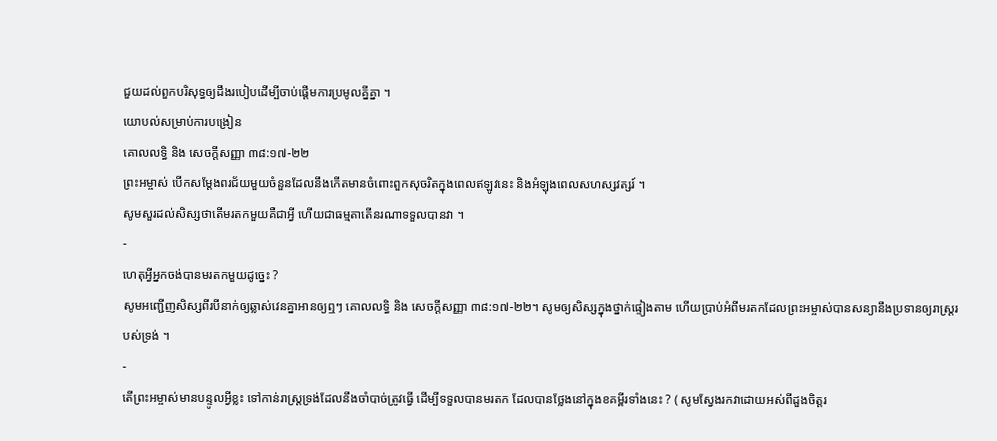ជួយដល់ពួកបរិសុទ្ធឲ្យដឹងរបៀបដើម្បីចាប់ផ្ដើមការប្រមូលគ្នីគ្នា ។
យោបល់សម្រាប់ការបង្រៀន
គោលលទ្ធិ និង សេចក្ដីសញ្ញា ៣៨:១៧-២២
ព្រះអម្ចាស់ បើកសម្ដែងពរជ័យមួយចំនួនដែលនឹងកើតមានចំពោះពួកសុចរិតក្នុងពេលឥឡូវនេះ និងអំឡុងពេលសហស្សវត្សរ៍ ។
សូមសួរដល់សិស្សថាតើមរតកមួយគឺជាអ្វី ហើយជាធម្មតាតើនរណាទទួលបានវា ។
-
ហេតុអ្វីអ្នកចង់បានមរតកមួយដូច្នេះ ?
សូមអញ្ជើញសិស្សពីរបីនាក់ឲ្យឆ្លាស់វេនគ្នាអានឲ្យឮៗ គោលលទ្ធិ និង សេចក្ដីសញ្ញា ៣៨:១៧-២២។ សូមឲ្យសិស្សក្នុងថ្នាក់ផ្ទៀងតាម ហើយប្រាប់អំពីមរតកដែលព្រះអម្ចាស់បានសន្យានឹងប្រទានឲ្យរាស្ត្ររបស់ទ្រង់ ។
-
តើព្រះអម្ចាស់មានបន្ទូលអ្វីខ្លះ ទៅកាន់រាស្ត្រទ្រង់ដែលនឹងចាំបាច់ត្រូវធ្វើ ដើម្បីទទួលបានមរតក ដែលបានថ្លែងនៅក្នុងខគម្ពីរទាំងនេះ ? ( សូមស្វែងរកវាដោយអស់ពីដួងចិត្តរ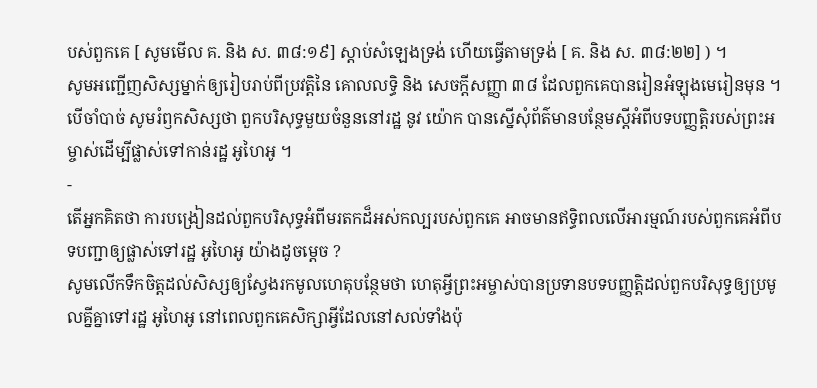បស់ពួកគេ [ សូមមើល គ. និង ស. ៣៨:១៩] ស្ដាប់សំឡេងទ្រង់ ហើយធ្វើតាមទ្រង់ [ គ. និង ស. ៣៨:២២] ) ។
សូមអញ្ជើញសិស្សម្នាក់ឲ្យរៀបរាប់ពីប្រវត្តិនៃ គោលលទ្ធិ និង សេចក្ដីសញ្ញា ៣៨ ដែលពួកគេបានរៀនអំឡុងមេរៀនមុន ។ បើចាំបាច់ សូមរំឭកសិស្សថា ពួកបរិសុទ្ធមួយចំនួននៅរដ្ឋ នូវ យ៉ោក បានស្នើសុំព័ត៌មានបន្ថែមស្ដីអំពីបទបញ្ញត្តិរបស់ព្រះអម្ចាស់ដើម្បីផ្លាស់ទៅកាន់រដ្ឋ អូហៃអូ ។
-
តើអ្នកគិតថា ការបង្រៀនដល់ពួកបរិសុទ្ធអំពីមរតកដ៏អស់កល្បរបស់ពួកគេ អាចមានឥទ្ធិពលលើអារម្មណ៍របស់ពួកគេអំពីបទបញ្ជាឲ្យផ្លាស់ទៅរដ្ឋ អូហៃអូ យ៉ាងដូចម្ដេច ?
សូមលើកទឹកចិត្តដល់សិស្សឲ្យស្វែងរកមូលហេតុបន្ថែមថា ហេតុអ្វីព្រះអម្ចាស់បានប្រទានបទបញ្ញត្តិដល់ពួកបរិសុទ្ធឲ្យប្រមូលគ្នីគ្នាទៅរដ្ឋ អូហៃអូ នៅពេលពួកគេសិក្សាអ្វីដែលនៅសល់ទាំងប៉ុ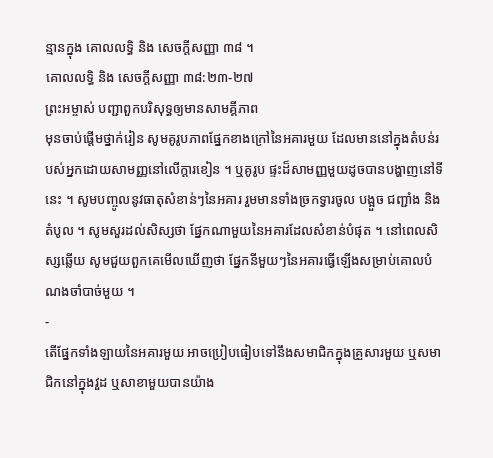ន្មានក្នុង គោលលទ្ធិ និង សេចក្ដីសញ្ញា ៣៨ ។
គោលលទ្ធិ និង សេចក្ដីសញ្ញា ៣៨:២៣-២៧
ព្រះអម្ចាស់ បញ្ជាពួកបរិសុទ្ធឲ្យមានសាមគ្គីភាព
មុនចាប់ផ្ដើមថ្នាក់រៀន សូមគូរូបភាពផ្នែកខាងក្រៅនៃអគារមួយ ដែលមាននៅក្នុងតំបន់របស់អ្នកដោយសាមញ្ញនៅលើក្ដារខៀន ។ ឬគូរូប ផ្ទះដ៏សាមញ្ញមួយដូចបានបង្ហាញនៅទីនេះ ។ សូមបញ្ចូលនូវធាតុសំខាន់ៗនៃអគារ រួមមានទាំងច្រកទ្វារចូល បង្អួច ជញ្ជាំង និងតំបូល ។ សូមសួរដល់សិស្សថា ផ្នែកណាមួយនៃអគារដែលសំខាន់បំផុត ។ នៅពេលសិស្សឆ្លើយ សូមជួយពួកគេមើលឃើញថា ផ្នែកនីមួយៗនៃអគារធ្វើឡើងសម្រាប់គោលបំណងចាំបាច់មួយ ។
-
តើផ្នែកទាំងឡាយនៃអគារមួយ អាចប្រៀបធៀបទៅនឹងសមាជិកក្នុងគ្រួសារមួយ ឬសមាជិកនៅក្នុងវួដ ឬសាខាមួយបានយ៉ាង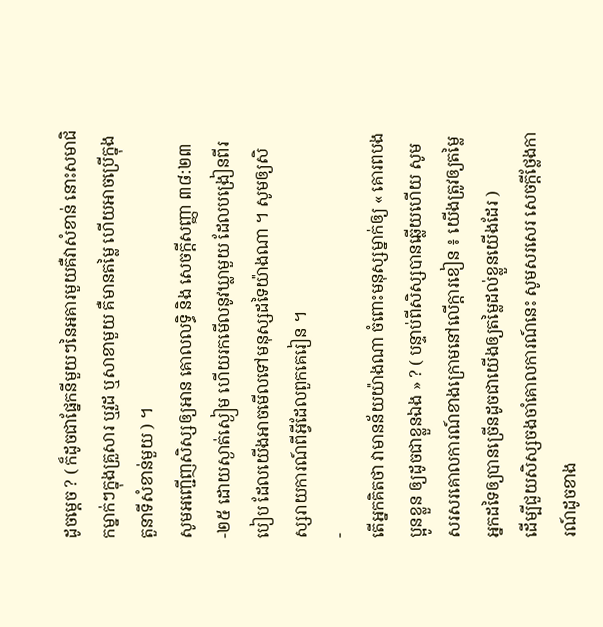ដូចម្ដេច ? ( ក៏ដូចជាផ្នែកនីមួយៗនៃអគារមួយគឺវាសំខាន់ នោះសមាជិកម្នាក់ៗក្នុងគ្រួសារ ឬវួដ ឬសាខាមួយ គឺមានតម្លៃ ហើយអាចប្រើក្នុងតួនាទីសំខាន់មួយ ) ។
សូមអញ្ជើញសិស្សឲ្យអាន គោលលទ្ធិ និង សេចក្ដីសញ្ញា ៣៨:២៣-២៥ ដោយស្ងាត់ស្ងៀម ហើយរកមើលនូវឃ្លាមួយ ដែលបង្រៀនពីរបៀប ដែលយើងអាចមើលទៅមនុស្សដទៃយ៉ាងណា ។ សូមឲ្យសិស្សរាយការណ៍ពីអ្វីដែលពួកគេរៀន ។
-
តើអ្នកគិតថា វាមានន័យយ៉ាងណា ចំពោះមនុស្សម្នាក់ឲ្យ « គោរពបងប្អូនខ្លួន ឲ្យដូចជាខ្លួនឯង » ? ( បន្ទាប់ពីសិស្សបានឆ្លើយហើយ សូមសរសរគោលការណ៍ខាងក្រោមនៅលើក្ដារខៀន ៖ យើងត្រូវឲ្យតម្លៃអ្នកដទៃឲ្យបានច្រើនដូចជាយើងឲ្យតម្លៃដល់ខ្លួនយើងដែរ )
ដើម្បីជួយសិស្សចងចាំគោលការណ៍នេះ សូមសរសេរ សេចក្ដីថ្លែងការណ៍ដូចខាង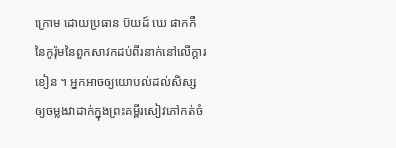ក្រោម ដោយប្រធាន ប៊យដ៍ ឃេ ផាកកឺ នៃកូរ៉ុមនៃពួកសាវកដប់ពីរនាក់នៅលើក្ដារខៀន ។ អ្នកអាចឲ្យយោបល់ដល់សិស្សឲ្យចម្លងវាដាក់ក្នុងព្រះគម្ពីរសៀវភៅកត់ចំ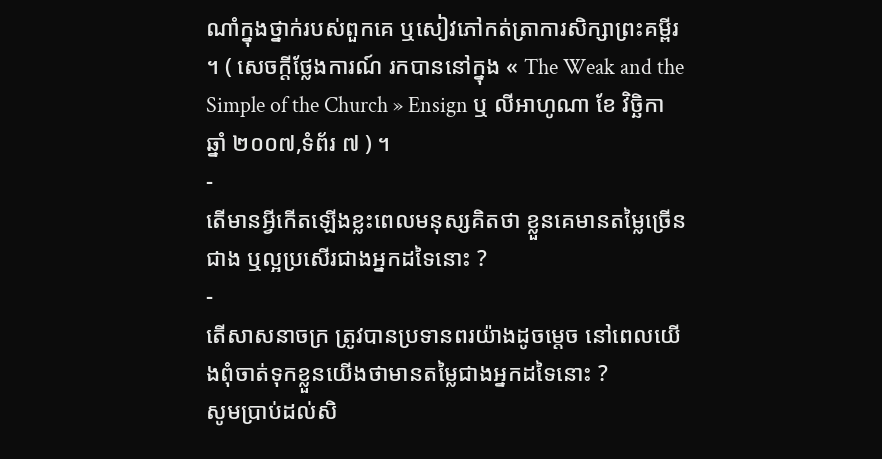ណាំក្នុងថ្នាក់របស់ពួកគេ ឬសៀវភៅកត់ត្រាការសិក្សាព្រះគម្ពីរ ។ ( សេចក្ដីថ្លែងការណ៍ រកបាននៅក្នុង « The Weak and the Simple of the Church » Ensign ឬ លីអាហូណា ខែ វិច្ឆិកា ឆ្នាំ ២០០៧,ទំព័រ ៧ ) ។
-
តើមានអ្វីកើតឡើងខ្លះពេលមនុស្សគិតថា ខ្លួនគេមានតម្លៃច្រើនជាង ឬល្អប្រសើរជាងអ្នកដទៃនោះ ?
-
តើសាសនាចក្រ ត្រូវបានប្រទានពរយ៉ាងដូចម្ដេច នៅពេលយើងពុំចាត់ទុកខ្លួនយើងថាមានតម្លៃជាងអ្នកដទៃនោះ ?
សូមប្រាប់ដល់សិ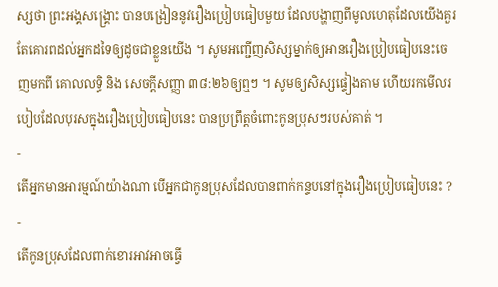ស្សថា ព្រះអង្គសង្គ្រោះ បានបង្រៀននូវរឿងប្រៀបធៀបមួយ ដែលបង្ហាញពីមូលហេតុដែលយើងគួរតែគោរពដល់អ្នកដទៃឲ្យដូចជាខ្លួនយើង ។ សូមអញ្ជើញសិស្សម្នាក់ឲ្យអានរឿងប្រៀបធៀបនេះចេញមកពី គោលលទ្ធិ និង សេចក្ដីសញ្ញា ៣៨:២៦ឲ្យឮៗ ។ សូមឲ្យសិស្សផ្ទៀងតាម ហើយរកមើលរបៀបដែលបុរសក្នុងរឿងប្រៀបធៀបនេះ បានប្រព្រឹត្តចំពោះកូនប្រុសៗរបស់គាត់ ។
-
តើអ្នកមានអារម្មណ៍យ៉ាងណា បើអ្នកជាកូនប្រុសដែលបានពាក់កន្ទបនៅក្នុងរឿងប្រៀបធៀបនេះ ?
-
តើកូនប្រុសដែលពាក់ខោរអាវអាចធ្វើ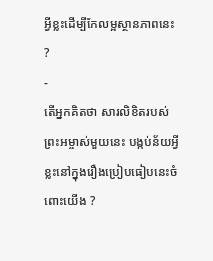អ្វីខ្លះដើម្បីកែលម្អស្ថានភាពនេះ ?
-
តើអ្នកគិតថា សារលិខិតរបស់ព្រះអម្ចាស់មួយនេះ បង្កប់ន័យអ្វីខ្លះនៅក្នុងរឿងប្រៀបធៀបនេះចំពោះយើង ?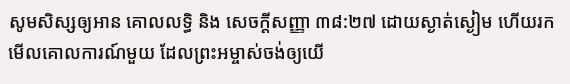សូមសិស្សឲ្យអាន គោលលទ្ធិ និង សេចក្ដីសញ្ញា ៣៨:២៧ ដោយស្ងាត់ស្ងៀម ហើយរកមើលគោលការណ៍មួយ ដែលព្រះអម្ចាស់ចង់ឲ្យយើ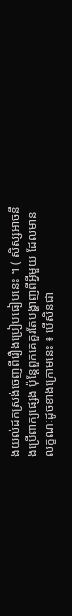ងយល់ដកស្រង់ចេញពីរឿងប្រៀបធៀបនេះ ។ ( សិស្សអាចនឹងប្រើពាក្យផ្សេង ប៉ុន្តែពួកគេគួរតែបង្ហាញពីអ្វីមួយ ដែលមានលក្ខណៈដូចខាងក្រោមនេះ ៖ បើសិនជា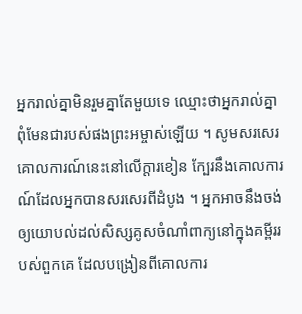អ្នករាល់គ្នាមិនរួមគ្នាតែមួយទេ ឈ្មោះថាអ្នករាល់គ្នាពុំមែនជារបស់ផងព្រះអម្ចាស់ឡើយ ។ សូមសរសេរគោលការណ៍នេះនៅលើក្ដារខៀន ក្បែរនឹងគោលការណ៍ដែលអ្នកបានសរសេរពីដំបូង ។ អ្នកអាចនឹងចង់ឲ្យយោបល់ដល់សិស្សគូសចំណាំពាក្យនៅក្នុងគម្ពីររបស់ពួកគេ ដែលបង្រៀនពីគោលការ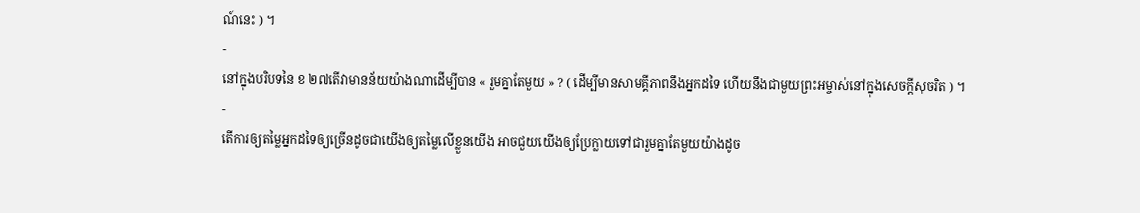ណ៍នេះ ) ។
-
នៅក្នុងបរិបទនៃ ខ ២៧តើវាមានន័យយ៉ាងណាដើម្បីបាន « រួមគ្នាតែមួយ » ? ( ដើម្បីមានសាមគ្គីភាពនឹងអ្នកដទៃ ហើយនឹងជាមួយព្រះអម្ចាស់នៅក្នុងសេចក្ដីសុចរិត ) ។
-
តើការឲ្យតម្លៃអ្នកដទៃឲ្យច្រើនដូចជាយើងឲ្យតម្លៃលើខ្លួនយើង អាចជួយយើងឲ្យប្រែក្លាយទៅជារួមគ្នាតែមួយយ៉ាងដូច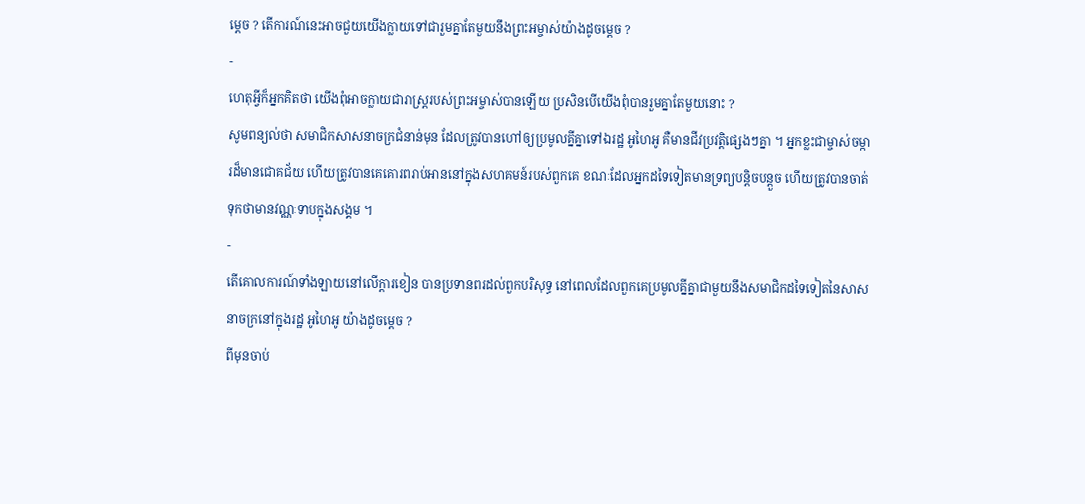ម្ដេច ? តើការណ៍នេះអាចជួយយើងក្លាយទៅជារួមគ្នាតែមួយនឹងព្រះអម្ចាស់យ៉ាងដូចម្ដេច ?
-
ហេតុអ្វីក៏អ្នកគិតថា យើងពុំអាចក្លាយជារាស្ត្ររបស់ព្រះអម្ចាស់បានឡើយ ប្រសិនបើយើងពុំបានរួមគ្នាតែមួយនោះ ?
សូមពន្យល់ថា សមាជិកសាសនាចក្រជំនាន់មុន ដែលត្រូវបានហៅឲ្យប្រមូលគ្នីគ្នាទៅឯរដ្ឋ អូហៃអូ គឺមានជីវប្រវត្តិផ្សេងៗគ្នា ។ អ្នកខ្លះជាម្ចាស់ចម្ការដ៏មានជោគជ័យ ហើយត្រូវបានគេគោរពរាប់អាននៅក្នុងសហគមន៍របស់ពួកគេ ខណៈដែលអ្នកដទៃទៀតមានទ្រព្យបន្ដិចបន្ដួច ហើយត្រូវបានចាត់ទុកថាមានវណ្ណៈទាបក្នុងសង្គម ។
-
តើគោលការណ៍ទាំងឡាយនៅលើក្ដារខៀន បានប្រទានពរដល់ពួកបរិសុទ្ធ នៅពេលដែលពួកគេប្រមូលគ្នីគ្នាជាមួយនឹងសមាជិកដទៃទៀតនៃសាសនាចក្រនៅក្នុងរដ្ឋ អូហៃអូ យ៉ាងដូចម្ដេច ?
ពីមុនចាប់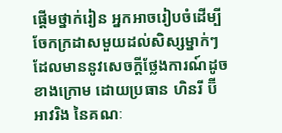ផ្ដើមថ្នាក់រៀន អ្នកអាចរៀបចំដើម្បីចែកក្រដាសមួយដល់សិស្សម្នាក់ៗ ដែលមាននូវសេចក្ដីថ្លែងការណ៍ដូចខាងក្រោម ដោយប្រធាន ហិនរី ប៊ី អាវរិង នៃគណៈ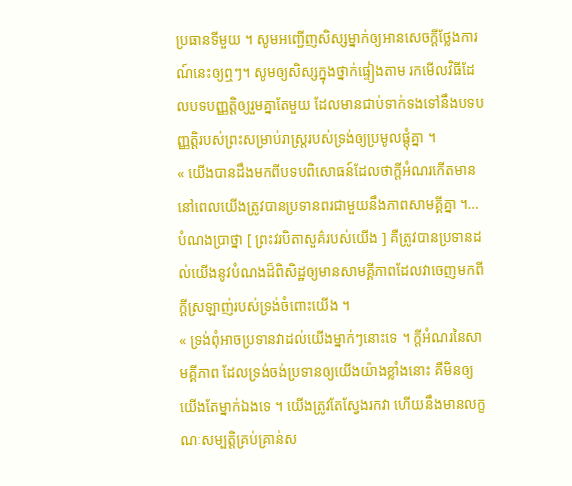ប្រធានទីមួយ ។ សូមអញ្ជើញសិស្សម្នាក់ឲ្យអានសេចក្ដីថ្លែងការណ៍នេះឲ្យឮៗ។ សូមឲ្យសិស្សក្នុងថ្នាក់ផ្ទៀងតាម រកមើលវិធីដែលបទបញ្ញត្តិឲ្យរួមគ្នាតែមួយ ដែលមានជាប់ទាក់ទងទៅនឹងបទបញ្ញត្តិរបស់ព្រះសម្រាប់រាស្ត្ររបស់ទ្រង់ឲ្យប្រមូលផ្ដុំគ្នា ។
« យើងបានដឹងមកពីបទបពិសោធន៍ដែលថាក្ដីអំណរកើតមាន នៅពេលយើងត្រូវបានប្រទានពរជាមួយនឹងភាពសាមគ្គីគ្នា ។… បំណងប្រាថ្នា [ ព្រះវរបិតាសួគ៌របស់យើង ] គឺត្រូវបានប្រទានដល់យើងនូវបំណងដ៏ពិសិដ្ឋឲ្យមានសាមគ្គីភាពដែលវាចេញមកពីក្ដីស្រឡាញ់របស់ទ្រង់ចំពោះយើង ។
« ទ្រង់ពុំអាចប្រទានវាដល់យើងម្នាក់ៗនោះទេ ។ ក្ដីអំណរនៃសាមគ្គីភាព ដែលទ្រង់ចង់ប្រទានឲ្យយើងយ៉ាងខ្លាំងនោះ គឺមិនឲ្យយើងតែម្នាក់ឯងទេ ។ យើងត្រូវតែស្វែងរកវា ហើយនឹងមានលក្ខណៈសម្បត្តិគ្រប់គ្រាន់ស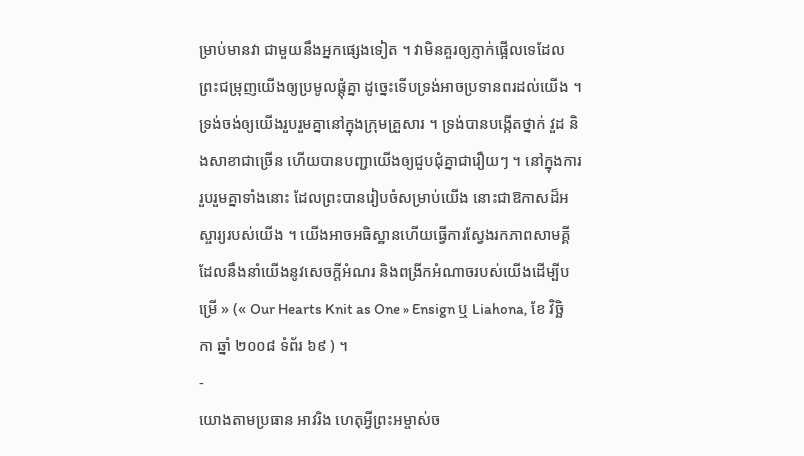ម្រាប់មានវា ជាមួយនឹងអ្នកផ្សេងទៀត ។ វាមិនគួរឲ្យភ្ញាក់ផ្អើលទេដែលព្រះជម្រុញយើងឲ្យប្រមូលផ្ដុំគ្នា ដូច្នេះទើបទ្រង់អាចប្រទានពរដល់យើង ។ ទ្រង់ចង់ឲ្យយើងរួបរួមគ្នានៅក្នុងក្រុមគ្រួសារ ។ ទ្រង់បានបង្កើតថ្នាក់ វួដ និងសាខាជាច្រើន ហើយបានបញ្ជាយើងឲ្យជួបជុំគ្នាជារឿយៗ ។ នៅក្នុងការរួបរួមគ្នាទាំងនោះ ដែលព្រះបានរៀបចំសម្រាប់យើង នោះជាឱកាសដ៏អស្ចារ្យរបស់យើង ។ យើងអាចអធិស្ឋានហើយធ្វើការស្វែងរកភាពសាមគ្គី ដែលនឹងនាំយើងនូវសេចក្ដីអំណរ និងពង្រីកអំណាចរបស់យើងដើម្បីបម្រើ » (« Our Hearts Knit as One » Ensign ឬ Liahona, ខែ វិច្ឆិកា ឆ្នាំ ២០០៨ ទំព័រ ៦៩ ) ។
-
យោងតាមប្រធាន អាវរិង ហេតុអ្វីព្រះអម្ចាស់ច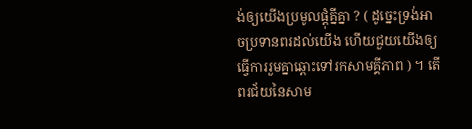ង់ឲ្យយើងប្រមូលផ្ដុំគ្នីគ្នា ? ( ដូច្នេះទ្រង់អាចប្រទានពរដល់យើង ហើយជួយយើងឲ្យធ្វើការរួមគ្នាឆ្ពោះទៅរកសាមគ្គីភាព ) ។ តើពរជ័យនៃសាម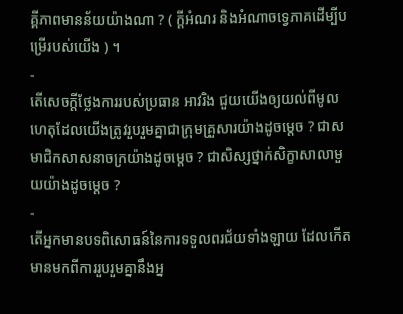គ្គីភាពមានន័យយ៉ាងណា ? ( ក្ដីអំណរ និងអំណាចទ្វេភាគដើម្បីបម្រើរបស់យើង ) ។
-
តើសេចក្ដីថ្លែងការរបស់ប្រធាន អាវរិង ជួយយើងឲ្យយល់ពីមូលហេតុដែលយើងត្រូវរួបរួមគ្នាជាក្រុមគ្រួសារយ៉ាងដូចម្ដេច ? ជាសមាជិកសាសនាចក្រយ៉ាងដូចម្ដេច ? ជាសិស្សថ្នាក់សិក្ខាសាលាមួយយ៉ាងដូចម្ដេច ?
-
តើអ្នកមានបទពិសោធន៍នៃការទទួលពរជ័យទាំងឡាយ ដែលកើតមានមកពីការរួបរួមគ្នានឹងអ្ន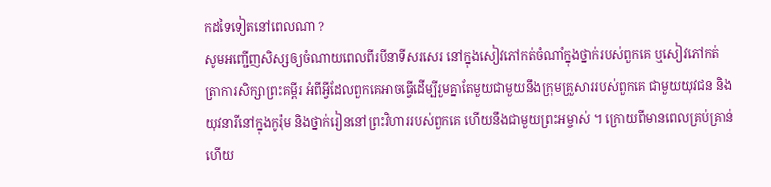កដទៃទៀតនៅពេលណា ?
សូមអញ្ជើញសិស្សឲ្យចំណាយពេលពីរបីនាទីសរសេរ នៅក្នុងសៀវភៅកត់ចំណាំក្នុងថ្នាក់របស់ពួកគេ ឬសៀវភៅកត់ត្រាការសិក្សាព្រះគម្ពីរ អំពីអ្វីដែលពួកគេអាចធ្វើដើម្បីរួមគ្នាតែមួយជាមួយនឹងក្រុមគ្រួសាររបស់ពួកគេ ជាមួយយុវជន និងយុវនារីនៅក្នុងកូរ៉ុម និងថ្នាក់រៀននៅព្រះវិហាររបស់ពួកគេ ហើយនឹងជាមួយព្រះអម្ចាស់ ។ ក្រោយពីមានពេលគ្រប់គ្រាន់ហើយ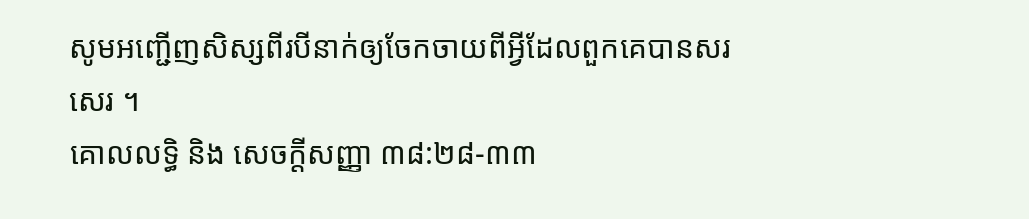សូមអញ្ជើញសិស្សពីរបីនាក់ឲ្យចែកចាយពីអ្វីដែលពួកគេបានសរសេរ ។
គោលលទ្ធិ និង សេចក្ដីសញ្ញា ៣៨:២៨-៣៣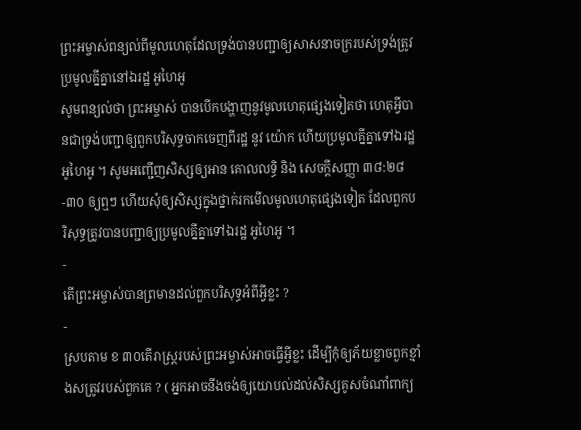ព្រះអម្ចាស់ពន្យល់ពីមូលហេតុដែលទ្រង់បានបញ្ជាឲ្យសាសនាចក្ររបស់ទ្រង់ត្រូវប្រមូលគ្នីគ្នានៅឯរដ្ឋ អូហៃអូ
សូមពន្យល់ថា ព្រះអម្ចាស់ បានបើកបង្ហាញនូវមូលហេតុផ្សេងទៀតថា ហេតុអ្វីបានជាទ្រង់បញ្ជាឲ្យពួកបរិសុទ្ធចាកចេញពីរដ្ឋ នូវ យ៉ោក ហើយប្រមូលគ្នីគ្នាទៅឯរដ្ឋ អូហៃអូ ។ សូមអញ្ជើញសិស្សឲ្យអាន គោលលទ្ធិ និង សេចក្ដីសញ្ញា ៣៨:២៨-៣០ ឲ្យឮៗ ហើយសុំឲ្យសិស្សក្នុងថ្នាក់រកមើលមូលហេតុផ្សេងទៀត ដែលពួកបរិសុទ្ធត្រូវបានបញ្ជាឲ្យប្រមូលគ្នីគ្នាទៅឯរដ្ឋ អូហៃអូ ។
-
តើព្រះអម្ចាស់បានព្រមានដល់ពួកបរិសុទ្ធអំពីអ្វីខ្លះ ?
-
ស្របតាម ខ ៣០តើរាស្ត្ររបស់ព្រះអម្ចាស់អាចធ្វើអ្វីខ្លះ ដើម្បីកុំឲ្យភ័យខ្លាចពួកខ្មាំងសត្រូវរបស់ពួកគេ ? ( អ្នកអាចនឹងចង់ឲ្យយោបល់ដល់សិស្សគូសចំណាំពាក្យ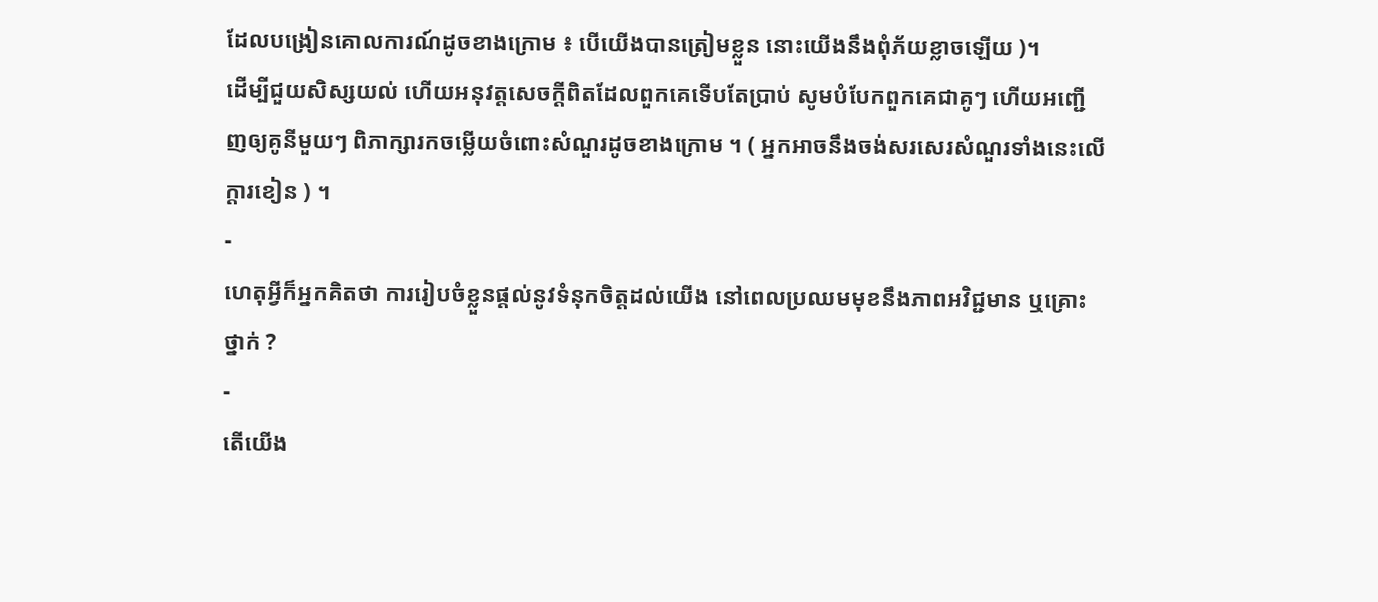ដែលបង្រៀនគោលការណ៍ដូចខាងក្រោម ៖ បើយើងបានត្រៀមខ្លួន នោះយើងនឹងពុំភ័យខ្លាចឡើយ )។
ដើម្បីជួយសិស្សយល់ ហើយអនុវត្តសេចក្ដីពិតដែលពួកគេទើបតែប្រាប់ សូមបំបែកពួកគេជាគូៗ ហើយអញ្ជើញឲ្យគូនីមួយៗ ពិភាក្សារកចម្លើយចំពោះសំណួរដូចខាងក្រោម ។ ( អ្នកអាចនឹងចង់សរសេរសំណួរទាំងនេះលើក្ដារខៀន ) ។
-
ហេតុអ្វីក៏អ្នកគិតថា ការរៀបចំខ្លួនផ្ដល់នូវទំនុកចិត្តដល់យើង នៅពេលប្រឈមមុខនឹងភាពអវិជ្ជមាន ឬគ្រោះថ្នាក់ ?
-
តើយើង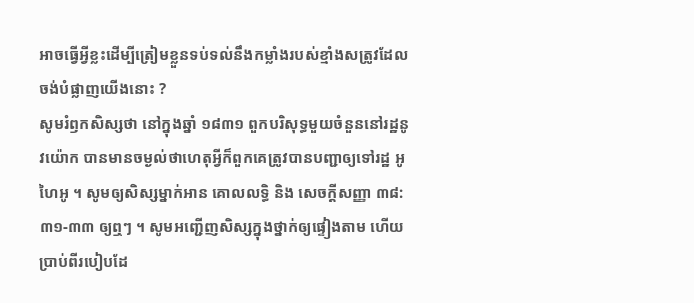អាចធ្វើអ្វីខ្លះដើម្បីត្រៀមខ្លួនទប់ទល់នឹងកម្លាំងរបស់ខ្មាំងសត្រូវដែលចង់បំផ្លាញយើងនោះ ?
សូមរំឭកសិស្សថា នៅក្នុងឆ្នាំ ១៨៣១ ពួកបរិសុទ្ធមួយចំនួននៅរដ្ឋនូវយ៉ោក បានមានចម្ងល់ថាហេតុអ្វីក៏ពួកគេត្រូវបានបញ្ជាឲ្យទៅរដ្ឋ អូហៃអូ ។ សូមឲ្យសិស្សម្នាក់អាន គោលលទ្ធិ និង សេចក្ដីសញ្ញា ៣៨:៣១-៣៣ ឲ្យឮៗ ។ សូមអញ្ជើញសិស្សក្នុងថ្នាក់ឲ្យផ្ទៀងតាម ហើយប្រាប់ពីរបៀបដែ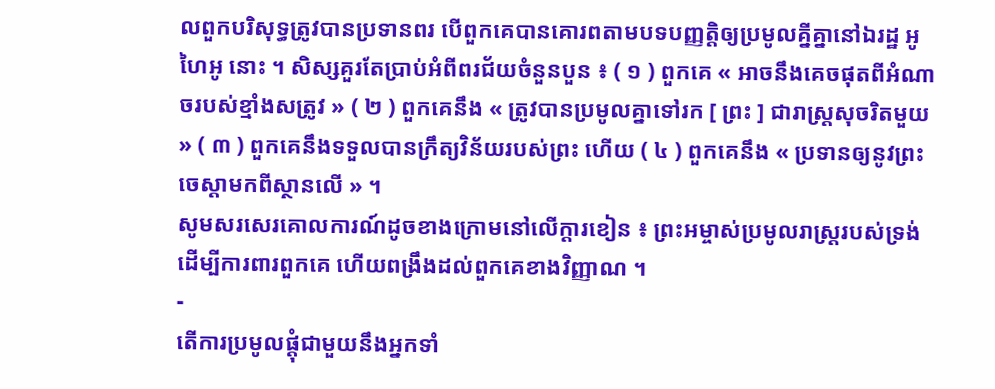លពួកបរិសុទ្ធត្រូវបានប្រទានពរ បើពួកគេបានគោរពតាមបទបញ្ញត្តិឲ្យប្រមូលគ្នីគ្នានៅឯរដ្ឋ អូហៃអូ នោះ ។ សិស្សគួរតែប្រាប់អំពីពរជ័យចំនួនបួន ៖ ( ១ ) ពួកគេ « អាចនឹងគេចផុតពីអំណាចរបស់ខ្មាំងសត្រូវ » ( ២ ) ពួកគេនឹង « ត្រូវបានប្រមូលគ្នាទៅរក [ ព្រះ ] ជារាស្រ្តសុចរិតមួយ » ( ៣ ) ពួកគេនឹងទទួលបានក្រឹត្យវិន័យរបស់ព្រះ ហើយ ( ៤ ) ពួកគេនឹង « ប្រទានឲ្យនូវព្រះចេស្ដាមកពីស្ថានលើ » ។
សូមសរសេរគោលការណ៍ដូចខាងក្រោមនៅលើក្ដារខៀន ៖ ព្រះអម្ចាស់ប្រមូលរាស្ត្ររបស់ទ្រង់ ដើម្បីការពារពួកគេ ហើយពង្រឹងដល់ពួកគេខាងវិញ្ញាណ ។
-
តើការប្រមូលផ្ដុំជាមួយនឹងអ្នកទាំ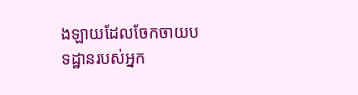ងឡាយដែលចែកចាយបទដ្ឋានរបស់អ្នក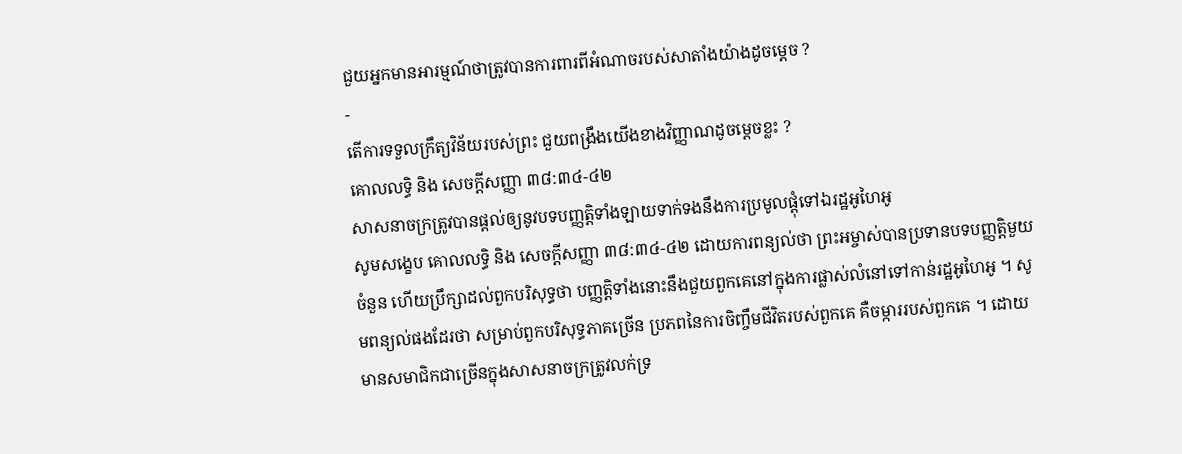ជួយអ្នកមានអារម្មណ៍ថាត្រូវបានការពារពីអំណាចរបស់សាតាំងយ៉ាងដូចម្ដេច ?
-
តើការទទួលក្រឹត្យវិន័យរបស់ព្រះ ជួយពង្រឹងយើងខាងវិញ្ញាណដូចម្ដេចខ្លះ ?
គោលលទ្ធិ និង សេចក្ដីសញ្ញា ៣៨:៣៤-៤២
សាសនាចក្រត្រូវបានផ្ដល់ឲ្យនូវបទបញ្ញត្តិទាំងឡាយទាក់ទងនឹងការប្រមូលផ្ដុំទៅឯរដ្ឋអូហៃអូ
សូមសង្ខេប គោលលទ្ធិ និង សេចក្ដីសញ្ញា ៣៨:៣៤-៤២ ដោយការពន្យល់ថា ព្រះអម្ចាស់បានប្រទានបទបញ្ញត្តិមួយចំនួន ហើយប្រឹក្សាដល់ពួកបរិសុទ្ធថា បញ្ញត្តិទាំងនោះនឹងជួយពួកគេនៅក្នុងការផ្លាស់លំនៅទៅកាន់រដ្ឋអូហៃអូ ។ សូមពន្យល់ផងដែរថា សម្រាប់ពួកបរិសុទ្ធភាគច្រើន ប្រភពនៃការចិញ្ចឹមជីវិតរបស់ពួកគេ គឺចម្ការរបស់ពួកគេ ។ ដោយមានសមាជិកជាច្រើនក្នុងសាសនាចក្រត្រូវលក់ទ្រ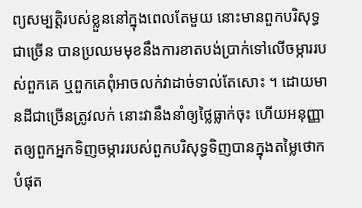ព្យសម្បត្តិរបស់ខ្លួននៅក្នុងពេលតែមួយ នោះមានពួកបរិសុទ្ធជាច្រើន បានប្រឈមមុខនឹងការខាតបង់ប្រាក់ទៅលើចម្ការរបស់ពួកគេ ឬពួកគេពុំអាចលក់វាដាច់ទាល់តែសោះ ។ ដោយមានដីជាច្រើនត្រូវលក់ នោះវានឹងនាំឲ្យថ្លៃធ្លាក់ចុះ ហើយអនុញ្ញាតឲ្យពួកអ្នកទិញចម្ការរបស់ពួកបរិសុទ្ធទិញបានក្នុងតម្លៃថោកបំផុត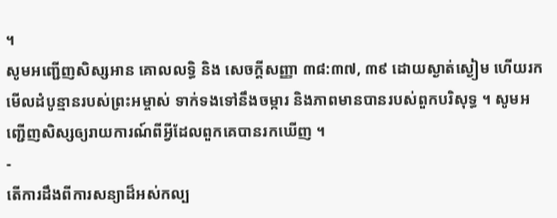។
សូមអញ្ជើញសិស្សអាន គោលលទ្ធិ និង សេចក្ដីសញ្ញា ៣៨:៣៧, ៣៩ ដោយស្ងាត់ស្ងៀម ហើយរកមើលដំបូន្មានរបស់ព្រះអម្ចាស់ ទាក់ទងទៅនឹងចម្ការ និងភាពមានបានរបស់ពួកបរិសុទ្ធ ។ សូមអញ្ជើញសិស្សឲ្យរាយការណ៍ពីអ្វីដែលពួកគេបានរកឃើញ ។
-
តើការដឹងពីការសន្យាដ៏អស់កល្ប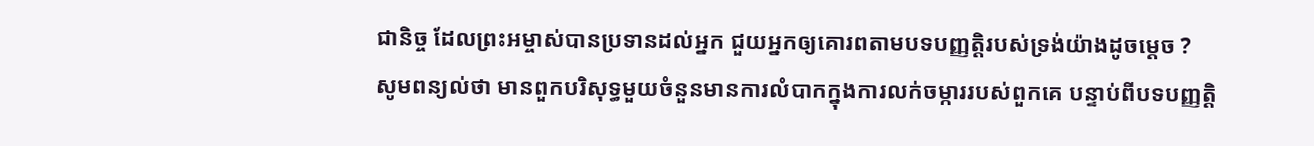ជានិច្ច ដែលព្រះអម្ចាស់បានប្រទានដល់អ្នក ជួយអ្នកឲ្យគោរពតាមបទបញ្ញត្តិរបស់ទ្រង់យ៉ាងដូចម្ដេច ?
សូមពន្យល់ថា មានពួកបរិសុទ្ធមួយចំនួនមានការលំបាកក្នុងការលក់ចម្ការរបស់ពួកគេ បន្ទាប់ពីបទបញ្ញត្តិ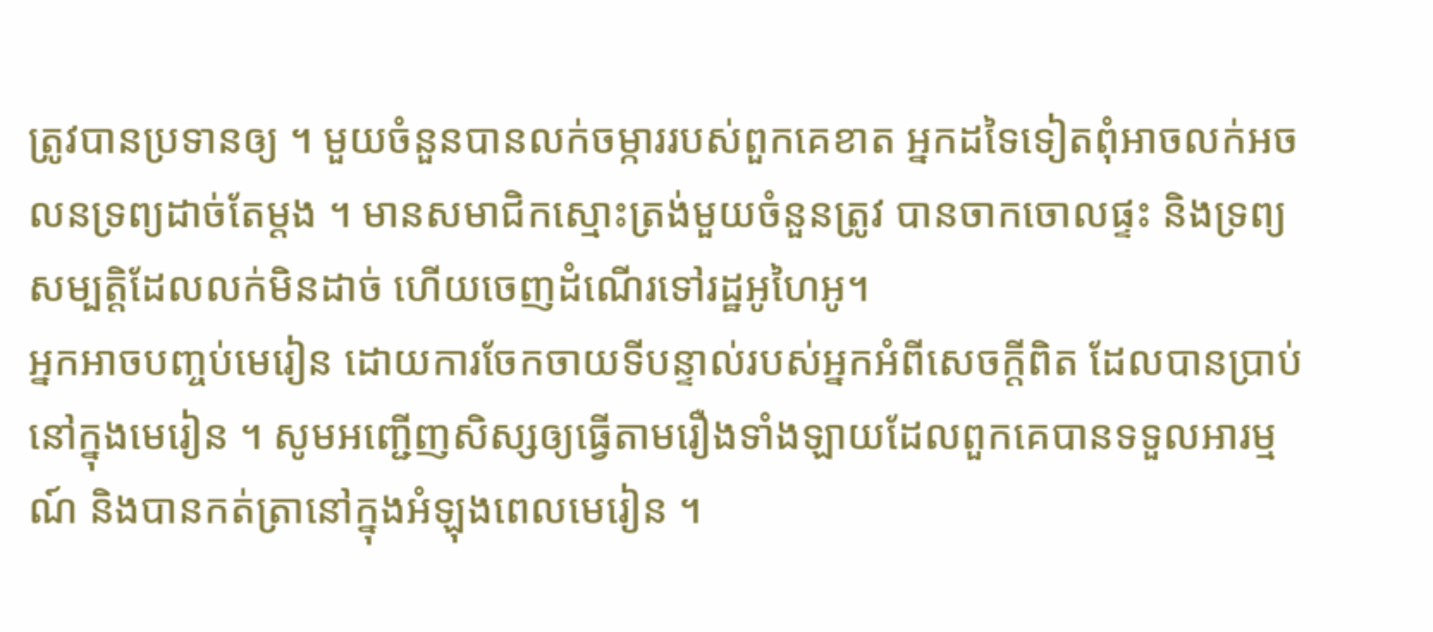ត្រូវបានប្រទានឲ្យ ។ មួយចំនួនបានលក់ចម្ការរបស់ពួកគេខាត អ្នកដទៃទៀតពុំអាចលក់អចលនទ្រព្យដាច់តែម្ដង ។ មានសមាជិកស្មោះត្រង់មួយចំនួនត្រូវ បានចាកចោលផ្ទះ និងទ្រព្យសម្បត្តិដែលលក់មិនដាច់ ហើយចេញដំណើរទៅរដ្ឋអូហៃអូ។
អ្នកអាចបញ្ចប់មេរៀន ដោយការចែកចាយទីបន្ទាល់របស់អ្នកអំពីសេចក្ដីពិត ដែលបានប្រាប់នៅក្នុងមេរៀន ។ សូមអញ្ជើញសិស្សឲ្យធ្វើតាមរឿងទាំងឡាយដែលពួកគេបានទទួលអារម្មណ៍ និងបានកត់ត្រានៅក្នុងអំឡុងពេលមេរៀន ។